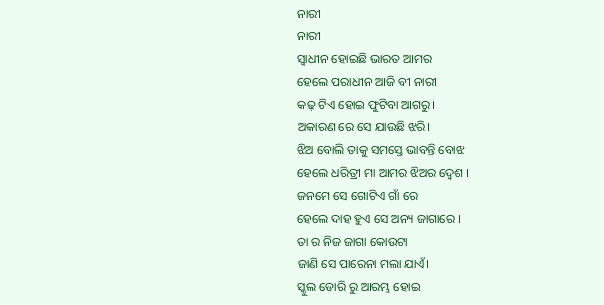ନାରୀ
ନାରୀ
ସ୍ଵାଧୀନ ହୋଇଛି ଭାରତ ଆମର
ହେଲେ ପରାଧୀନ ଆଜି ବୀ ନାରୀ
କଢ଼ ଟିଏ ହୋଇ ଫୁଟିବା ଆଗରୁ।
ଅକାରଣ ରେ ସେ ଯାଉଛି ଝରି।
ଝିଅ ବୋଲି ତାକୁ ସମସ୍ତେ ଭାବନ୍ତି ବୋଝ
ହେଲେ ଧରିତ୍ରୀ ମା ଆମର ଝିଅର ଦ୍ଵେଶ ।
ଜନମେ ସେ ଗୋଟିଏ ଗାଁ ରେ
ହେଲେ ଦାହ ହୁଏ ସେ ଅନ୍ୟ ଜାଗାରେ ।
ତା ର ନିଜ ଜାଗା କୋଉଟା
ଜାଣି ସେ ପାରେନା ମଲା ଯାଏଁ।
ସ୍କୁଲ ଡୋରି ରୁ ଆରମ୍ଭ ହୋଇ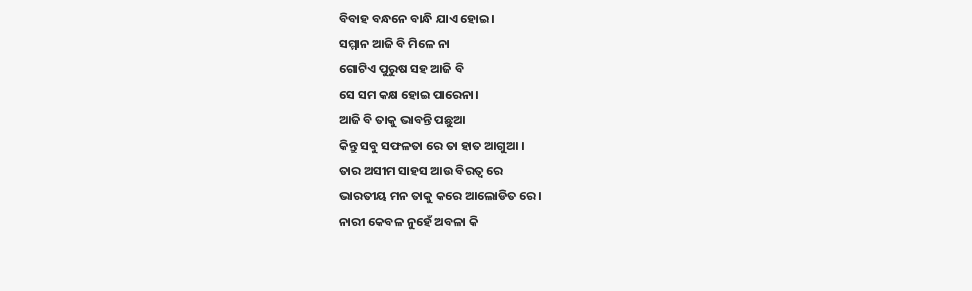ବିବାହ ବନ୍ଧନେ ବାନ୍ଧି ଯାଏ ହୋଇ।
ସମ୍ମାନ ଆଜି ବି ମିଳେ ନା
ଗୋଟିଏ ପୁରୁଷ ସହ ଆଜି ବି
ସେ ସମ କକ୍ଷ ହୋଇ ପାରେନା।
ଆଜି ବି ତାକୁ ଭାବନ୍ତି ପଛୁଆ
କିନ୍ତୁ ସବୁ ସଫଳତା ରେ ତା ହାତ ଆଗୁଆ ।
ତାର ଅସୀମ ସାହସ ଆଉ ବିରତ୍ଵ ରେ
ଭାରତୀୟ ମନ ତାକୁ କରେ ଆଲୋଡିତ ରେ।
ନାରୀ କେବଳ ନୁହେଁ ଅବଳା କି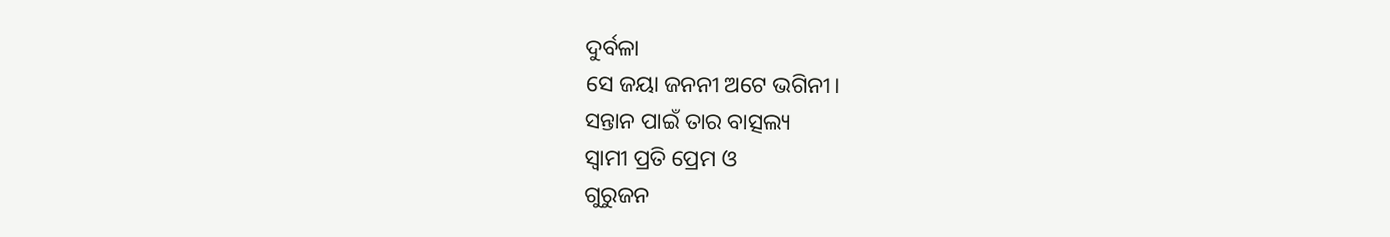ଦୁର୍ବଳା
ସେ ଜୟା ଜନନୀ ଅଟେ ଭଗିନୀ।
ସନ୍ତାନ ପାଇଁ ତାର ବାତ୍ସଲ୍ୟ
ସ୍ବାମୀ ପ୍ରତି ପ୍ରେମ ଓ
ଗୁରୁଜନ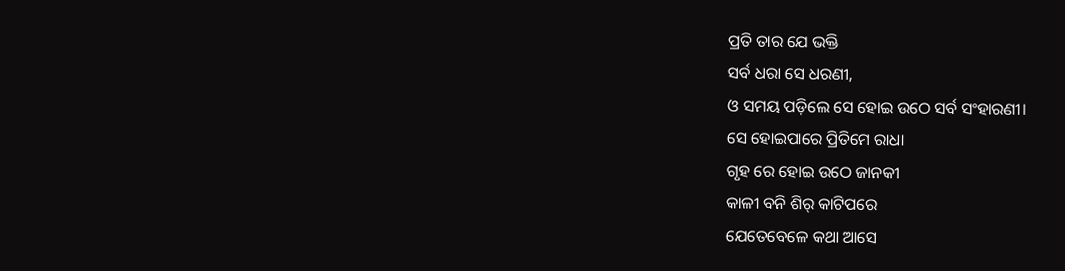ପ୍ରତି ତାର ଯେ ଭକ୍ତି
ସର୍ବ ଧରା ସେ ଧରଣୀ,
ଓ ସମୟ ପଡ଼ିଲେ ସେ ହୋଇ ଉଠେ ସର୍ବ ସଂହାରଣୀ।
ସେ ହୋଇପାରେ ପ୍ରିତିମେ ରାଧା
ଗୃହ ରେ ହୋଇ ଉଠେ ଜାନକୀ
କାଳୀ ବନି ଶିର୍ କାଟିପରେ
ଯେତେବେଳେ କଥା ଆସେ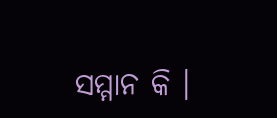ସମ୍ମାନ କି ।